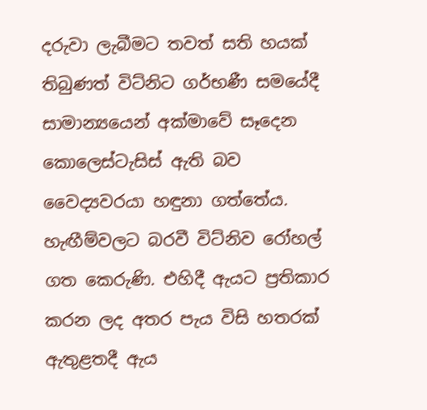දරුවා ලැබීමට තවත් සති හයක් තිබුණත් විට්නිට ගර්භණී සමයේදී සාමාන්‍යයෙන් අක්මාවේ සෑදෙන කොලෙස්ටැසිස් ඇති බව වෛද්‍යවරයා හඳුනා ගත්තේය. හැඟීම්වලට බරවී විට්නිව රෝහල් ගත කෙරුණි. එහිදී ඇයට ප්‍රතිකාර කරන ලද අතර පැය විසි හතරක් ඇතුළතදී ඇය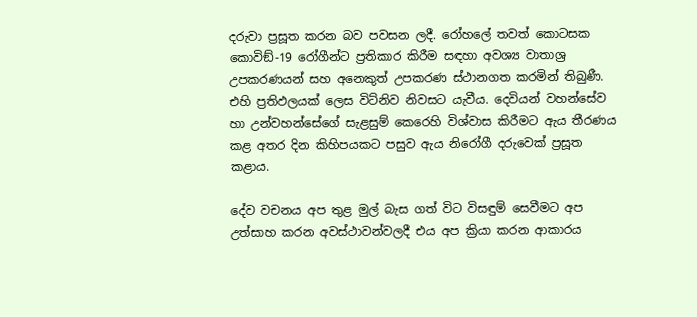දරුවා ප්‍රසූත කරන බව පවසන ලදී. රෝහලේ තවත් කොටසක කොවිඞ්-19 රෝගීන්ට ප්‍රතිකාර කිරීම සඳහා අවශ්‍ය වාතාශ්‍ර උපකරණයන් සහ අනෙකුත් උපකරණ ස්ථානගත කරමින් තිබුණී. එහි ප්‍රතිඵලයක් ලෙස විට්නිව නිවසට යැවීය. දෙවියන් වහන්සේව හා උන්වහන්සේගේ සැළසුම් කෙරෙහි විශ්වාස කිරීමට ඇය තීරණය කළ අතර දින කිහිපයකට පසුව ඇය නිරෝගී දරුවෙක් ප්‍රසූත කළාය.

දේව වචනය අප තුළ මුල් බැස ගත් විට විසඳුම් සෙවීමට අප උත්සාහ කරන අවස්ථාවන්වලදී එය අප ක්‍රියා කරන ආකාරය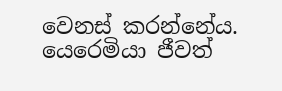වෙනස් කරන්නේය. යෙරෙමියා ජීවත්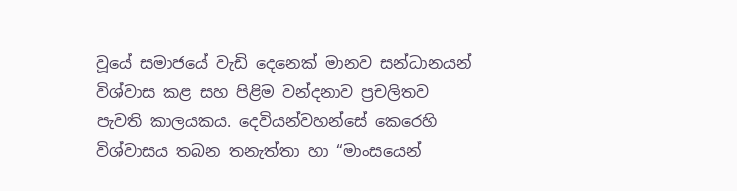වූයේ සමාජයේ වැඩි දෙනෙක් මානව සන්ධානයන් විශ්වාස කළ සහ පිළිම වන්දනාව ප්‍රචලිතව පැවති කාලයකය. දෙවියන්වහන්සේ කෙරෙහි විශ්වාසය තබන තනැත්තා හා “මාංසයෙන්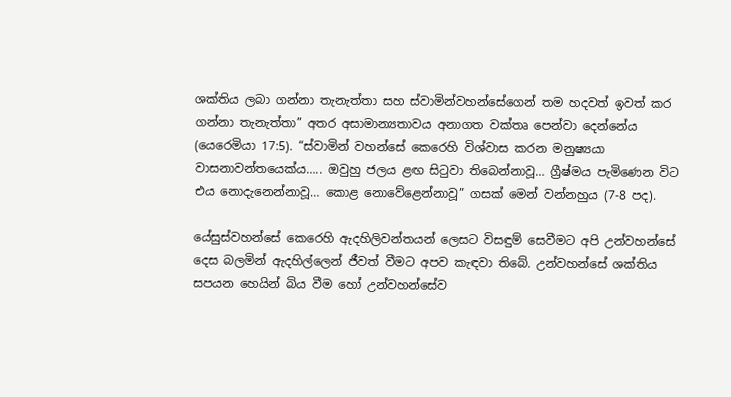ශක්තිය ලබා ගන්නා තැනැත්තා සහ ස්වාමින්වහන්සේගෙන් තම හදවත් ඉවත් කර ගන්නා තැනැත්තා” අතර අසාමාන්‍යතාවය අනාගත වක්තෘ පෙන්වා දෙන්නේය (යෙරෙමියා 17:5). “ස්වාමින් වහන්සේ කෙරෙහි විශ්වාස කරන මනුෂ්‍යයා වාසනාවන්තයෙක්ය….. ඔවුහු ජලය ළඟ සිටුවා තිබෙන්නාවූ… ග්‍රීෂ්මය පැමිණෙන විට එය නොදැනෙන්නාවූ… කොළ නොවේළෙන්නාවූ” ගසක් මෙන් වන්නහුය (7-8 පද).

යේසුස්වහන්සේ කෙරෙහි ඇදහිලිවන්තයන් ලෙසට විසඳුම් සෙවීමට අපි උන්වහන්සේ දෙස බලමින් ඇදහිල්ලෙන් ජීවත් වීමට අපව කැඳවා තිබේ. උන්වහන්සේ ශක්තිය සපයන හෙයින් බිය වීම හෝ උන්වහන්සේව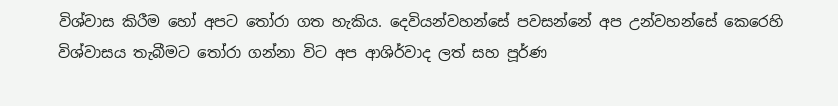විශ්වාස කිරීම හෝ අපට තෝරා ගත හැකිය. දෙවියන්වහන්සේ පවසන්නේ අප උන්වහන්සේ කෙරෙහි විශ්වාසය තැබීමට තෝරා ගන්නා විට අප ආශිර්වාද ලත් සහ පූර්ණ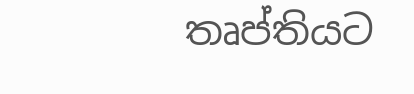තෘප්තියට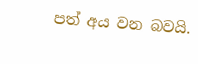පත් අය වන බවයි.